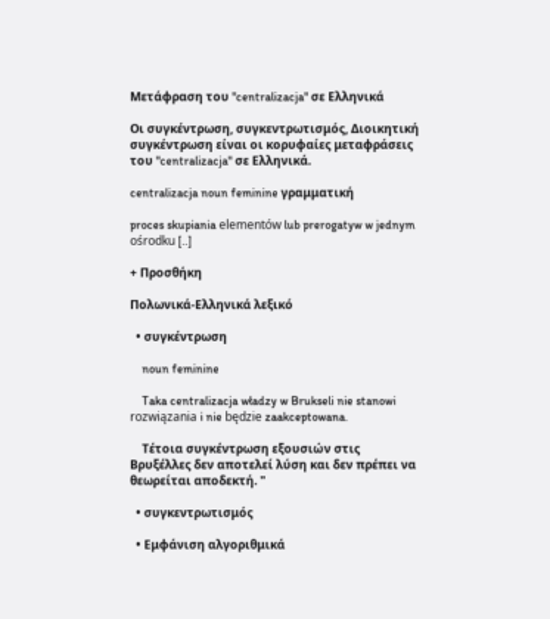Μετάφραση του "centralizacja" σε Ελληνικά

Οι συγκέντρωση, συγκεντρωτισμός, Διοικητική συγκέντρωση είναι οι κορυφαίες μεταφράσεις του "centralizacja" σε Ελληνικά.

centralizacja noun feminine γραμματική

proces skupiania elementów lub prerogatyw w jednym ośrodku [..]

+ Προσθήκη

Πολωνικά-Ελληνικά λεξικό

  • συγκέντρωση

    noun feminine

    Taka centralizacja władzy w Brukseli nie stanowi rozwiązania i nie będzie zaakceptowana.

    Τέτοια συγκέντρωση εξουσιών στις Βρυξέλλες δεν αποτελεί λύση και δεν πρέπει να θεωρείται αποδεκτή. "

  • συγκεντρωτισμός

  • Εμφάνιση αλγοριθμικά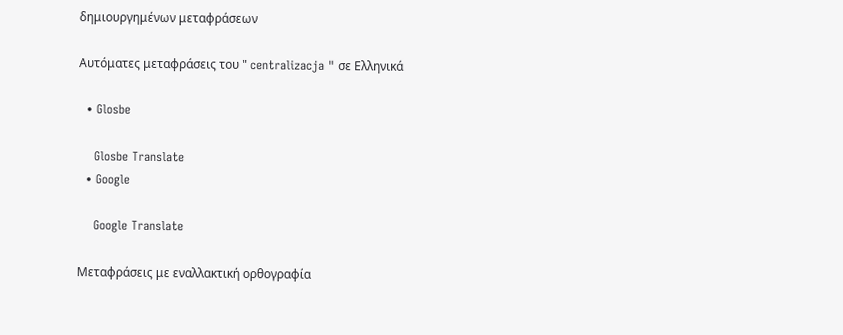δημιουργημένων μεταφράσεων

Αυτόματες μεταφράσεις του " centralizacja " σε Ελληνικά

  • Glosbe

    Glosbe Translate
  • Google

    Google Translate

Μεταφράσεις με εναλλακτική ορθογραφία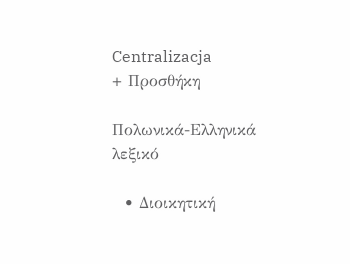Centralizacja
+ Προσθήκη

Πολωνικά-Ελληνικά λεξικό

  • Διοικητική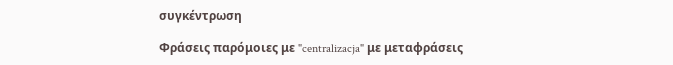συγκέντρωση

Φράσεις παρόμοιες με "centralizacja" με μεταφράσεις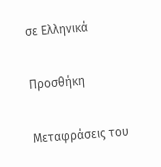σε Ελληνικά

Προσθήκη

Μεταφράσεις του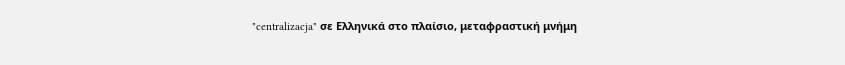"centralizacja" σε Ελληνικά στο πλαίσιο, μεταφραστική μνήμη